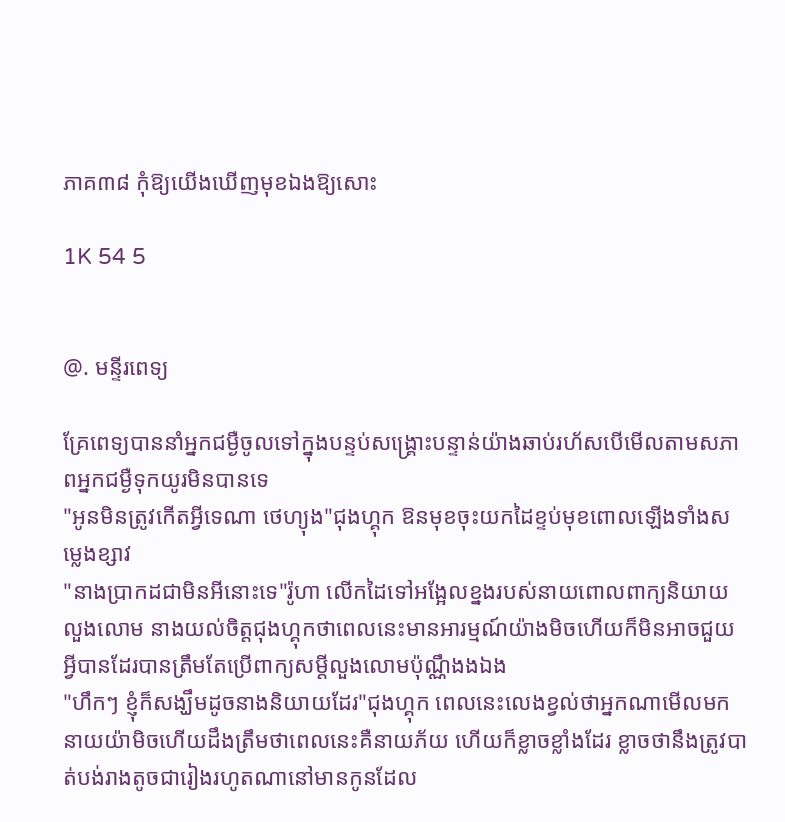ភាគ៣៨ កុំឱ្យយើងឃើញមុខឯងឱ្យសោះ

1K 54 5


@. មន្ទីរពេទ្យ

គ្រែពេទ្យបាននាំអ្នកជម្ងឺចូលទៅក្នុងបន្ទប់សង្គ្រោះបន្ទាន់យ៉ាងឆាប់រហ័សបើមើលតាមសភាពអ្នកជម្ងឺទុកយូរមិនបានទេ
"អូនមិនត្រូវកើតអ្វីទេណា ថេហ្យុង"ជុងហ្គុក ឱនមុខចុះយកដៃខ្ទប់មុខពោលឡើងទាំងសម្លេងខ្សាវ
"នាងប្រាកដជាមិនអីនោះទេ"រ៉ូហា លើកដៃទៅអង្អែលខ្នងរបស់នាយពោលពាក្យនិយាយលួងលោម នាងយល់ចិត្តជុងហ្គុកថាពេលនេះមានអារម្មណ៍យ៉ាងមិចហើយក៏មិនអាចជួយអ្វីបានដែរបានត្រឹមតែប្រើពាក្យសម្តីលួងលោមប៉ុណ្ណឹងងឯង
"ហឹកៗ ខ្ញុំក៏សង្ឃឹមដូចនាងនិយាយដែរ"ជុងហ្គុក ពេលនេះលេងខ្វល់ថាអ្នកណាមើលមកនាយយ៉ាមិចហើយដឹងត្រឹមថាពេលនេះគឺនាយភ័យ ហើយក៏ខ្លាចខ្លាំងដែរ ខ្លាចថានឹងត្រូវបាត់បង់រាងតូចជារៀងរហូតណានៅមានកូនដែល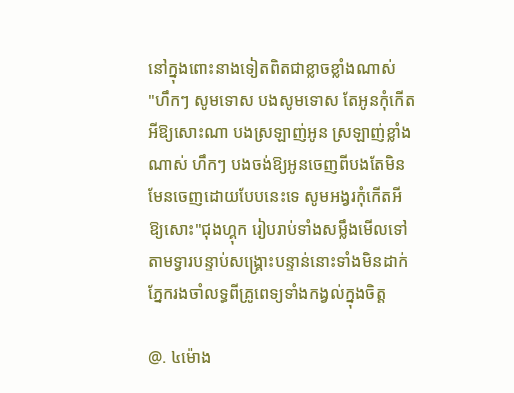នៅក្នុងពោះនាងទៀតពិតជាខ្លាចខ្លាំងណាស់
"ហឹកៗ សូមទោស បងសូមទោស តែអូនកុំកើតអីឱ្យសោះណា បងស្រឡាញ់អូន ស្រឡាញ់ខ្លាំងណាស់ ហឹកៗ បងចង់ឱ្យអូនចេញពីបងតែមិនមែនចេញដោយបែបនេះទេ សូមអង្វរកុំកើតអីឱ្យសោះ"ជុងហ្គុក រៀបរាប់ទាំងសម្លឹងមើលទៅតាមទ្វារបន្ទាប់សង្គ្រោះបន្ទាន់នោះទាំងមិនដាក់ភ្នែករងចាំលទ្ធពីគ្រូពេទ្យទាំងកង្វល់ក្នុងចិត្ត

@. ៤ម៉ោង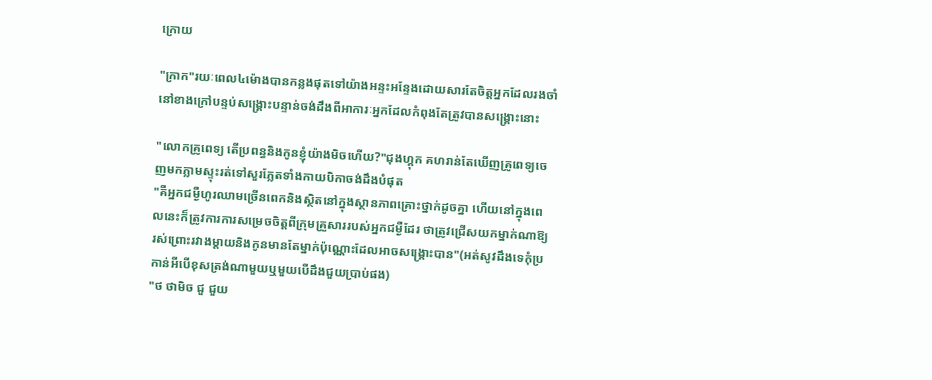ក្រោយ

"ក្រាក"រយៈពេល៤ម៉ោងបានកន្លងផុតទៅយ៉ាងអន្ទះអន្ទែងដោយសារតែចិត្តអ្នកដែលរងចាំនៅខាងក្រៅបន្ទប់សង្គ្រោះបន្ទាន់ចង់ដឹងពីអាការៈអ្នកដែលកំពុងតែត្រូវបានសង្គ្រោះនោះ

"លោកគ្រូពេទ្យ តើប្រពន្ធនិងកូនខ្ញុំយ៉ាងមិចហើយ?"ជុងហ្គុក គហរាន់តែឃើញគ្រូពេទ្យចេញមកភ្លាមស្ទុះរត់ទៅសួរភ្លែតទាំងកាយបិកាចង់ដឹងបំផុត
"គឺអ្នកជម្ងឺហូរឈាមច្រើនពេកនិងស្ថិតនៅក្នុងស្ថានភាពគ្រោះថ្នាក់ដូចគ្នា ហើយនៅក្នុងពេលនេះក៏ត្រូវការការសម្រេចចិត្តពីក្រុមគ្រួសាររបស់អ្នកជម្ងឺដែរ ថាត្រូវជ្រើសយកម្នាក់ណាឱ្យរស់ព្រោះរវាងម្តាយនិងកូនមានតែម្នាក់ប៉ុណ្ណោះដែលអាចសង្គ្រោះបាន"(អត់សូវដឹងទេកុំប្រកាន់អីបើខុសត្រង់ណាមួយឬមួយបើដឹងជួយប្រាប់ផង)
"ថ ថាមិច ជួ ជួយ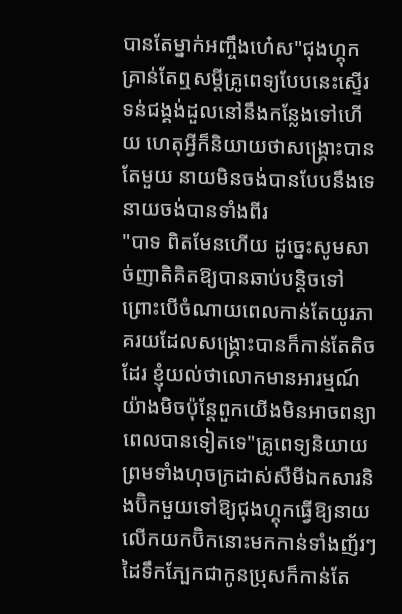បានតែម្នាក់អញ្ចឹងហេ៎ស"ជុងហ្គុក គ្រាន់តែឮសម្តីគ្រូពេទ្យបែបនេះស្ទើរទន់ជង្គង់ដួលនៅនឹងកន្លែងទៅហើយ ហេតុអ្វីក៏និយាយថាសង្គ្រោះបានតែមួយ នាយមិនចង់បានបែបនឹងទេនាយចង់បានទាំងពីរ
"បាទ ពិតមែនហើយ ដូច្នេះសូមសាច់ញាតិគិតឱ្យបានឆាប់បន្តិចទៅព្រោះបើចំណាយពេលកាន់តែយូរភាគរយដែលសង្គ្រោះបានក៏កាន់តែតិចដែរ ខ្ញុំយល់ថាលោកមានអារម្មណ៍យ៉ាងមិចប៉ុន្តែពួកយើងមិនអាចពន្យាពេលបានទៀតទេ"គ្រូពេទ្យនិយាយព្រមទាំងហុចក្រដាស់សឺមីឯកសារនិងប៊ិកមួយទៅឱ្យជុងហ្គុកធ្វើឱ្យនាយលើកយកប៊ិកនោះមកកាន់ទាំងញ័រៗដៃទឹកភ្បែកជាកូនប្រុសក៏កាន់តែ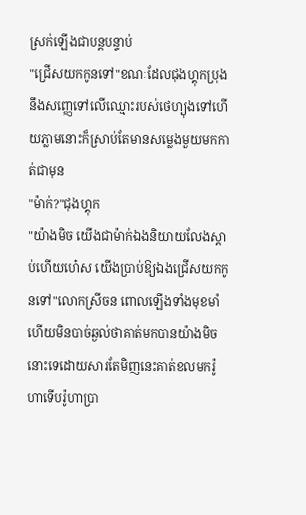ស្រក់ឡើងជាបន្តបន្ទាប់
"ជ្រើសយកកូនទៅ"ខណៈដែលជុងហ្គុកប្រុងនឹងសញ្ញេទៅលើឈ្មោះរបស់ថេហ្យុងទៅហើយភ្លាមនោះក៏ស្រាប់តែមានសម្លេងមួយមកកាត់ជាមុន
"ម៉ាក់?"ជុងហ្គុក
"យ៉ាងមិច យើងជាម៉ាក់ឯងនិយាយលែងស្តាប់ហើយហេ៎ស យើងប្រាប់ឱ្យឯងជ្រើសយកកូនទៅ"លោកស្រីចន ពោលឡើងទាំងមុខមាំ ហើយមិនបាច់ឆ្ងល់ថាគាត់មកបានយ៉ាងមិចនោះទេដោយសារតែមិញនេះគាត់ខលមករ៉ូហាទើបរ៉ូហាប្រា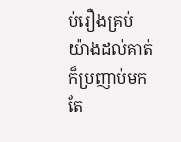ប់រឿងគ្រប់យ៉ាងដល់គាត់ក៏ប្រញាប់មកតែ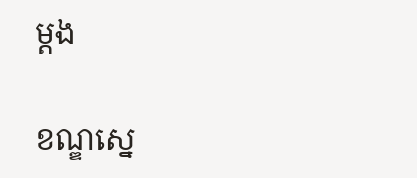ម្តង

ខណ្ឌស្នេ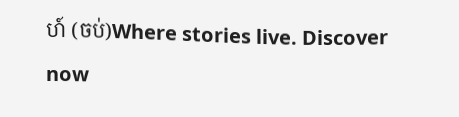ហ៍ (ចប់)Where stories live. Discover now